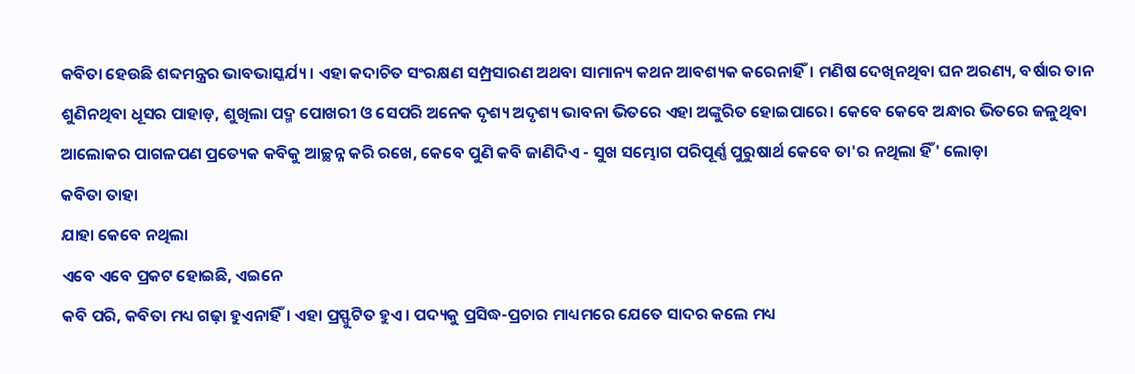କବିତା ହେଉଛି ଶବ୍ଦମନ୍ତ୍ରର ଭାବଭାସ୍କର୍ଯ୍ୟ। ଏହା କଦାଚିତ ସଂରକ୍ଷଣ ସମ୍ପ୍ରସାରଣ ଅଥବା ସାମାନ୍ୟ କଥନ ଆବଶ୍ୟକ କରେନାହିଁ। ମଣିଷ ଦେଖିନଥିବା ଘନ ଅରଣ୍ୟ, ବର୍ଷାର ତାନ ଶୁଣିନଥିବା ଧୂସର ପାହାଡ଼, ଶୁଖିଲା ପଦ୍ମ ପୋଖରୀ ଓ ସେପରି ଅନେକ ଦୃଶ୍ୟ ଅଦୃଶ୍ୟ ଭାବନା ଭିତରେ ଏହା ଅଙ୍କୁରିତ ହୋଇପାରେ। କେବେ କେବେ ଅନ୍ଧାର ଭିତରେ ଜଳୁଥିବା ଆଲୋକର ପାଗଳପଣ ପ୍ରତ୍ୟେକ କବିକୁ ଆଚ୍ଛନ୍ନ କରି ରଖେ, କେବେ ପୁଣି କବି ଜାଣିଦିଏ - ସୁଖ ସମ୍ଭୋଗ ପରିପୂର୍ଣ୍ଣ ପୁରୁଷାର୍ଥ କେବେ ତା'ର ନଥିଲା ହିଁ' ଲୋଡ଼ା
କବିତା ତାହା
ଯାହା କେବେ ନଥିଲା
ଏବେ ଏବେ ପ୍ରକଟ ହୋଇଛି, ଏଇନେ
କବି ପରି, କବିତା ମଧ୍ୟ ଗଢ଼ା ହୁଏନାହିଁ। ଏହା ପ୍ରସ୍ଫୁଟିତ ହୁଏ। ପଦ୍ୟକୁ ପ୍ରସିଦ୍ଧ-ପ୍ରଚାର ମାଧ୍ୟମରେ ଯେତେ ସାଦର କଲେ ମଧ୍ୟ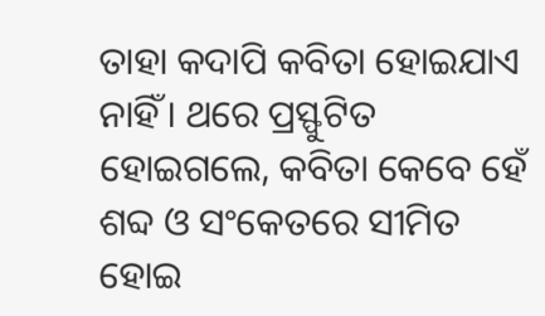ତାହା କଦାପି କବିତା ହୋଇଯାଏ ନାହିଁ। ଥରେ ପ୍ରସ୍ଫୁଟିତ ହୋଇଗଲେ, କବିତା କେବେ ହେଁ ଶବ୍ଦ ଓ ସଂକେତରେ ସୀମିତ ହୋଇ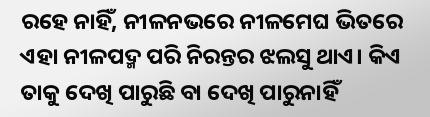ରହେ ନାହିଁ, ନୀଳନଭରେ ନୀଳମେଘ ଭିତରେ ଏହା ନୀଳପଦ୍ମ ପରି ନିରନ୍ତର ଝଲସୁ ଥାଏ। କିଏ ତାକୁ ଦେଖି ପାରୁଛି ବା ଦେଖି ପାରୁନାହିଁ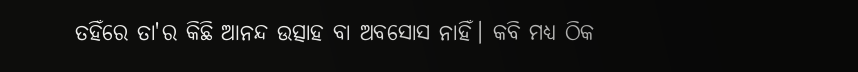ତହିଁରେ ତା'ର କିଛି ଆନନ୍ଦ ଉତ୍ସାହ ବା ଅବସୋସ ନାହିଁ। କବି ମଧ୍ୟ ଠିକ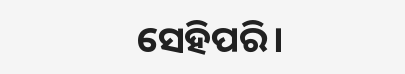ସେହିପରି।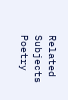Related Subjects
Poetry